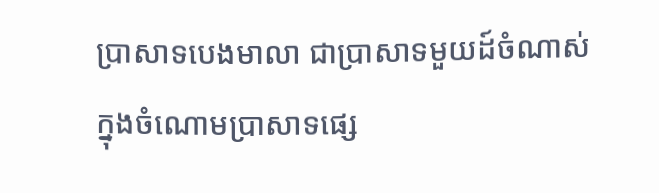ប្រាសាទបេងមាលា ជាប្រាសាទមួយដ៍ចំណាស់ ក្នុងចំណោមប្រាសាទផ្សេ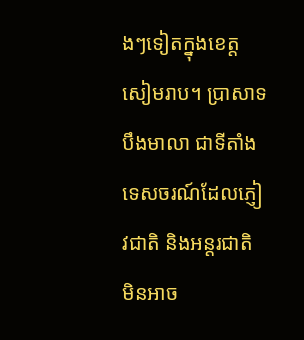ងៗទៀតក្នុងខេត្តសៀមរាប។ ប្រាសាទបឹងមាលា ជាទីតាំងទេសចរណ៍ដែលភ្ញៀវជាតិ និងអន្តរជាតិ មិនអាច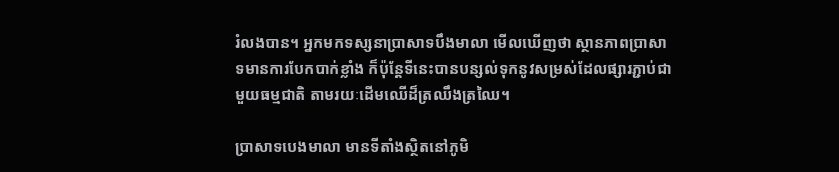រំលងបាន។ អ្នកមកទស្សនាប្រាសាទបឹងមាលា មើលឃើញថា ស្ថានភាពប្រាសាទមានការបែកបាក់ខ្លាំង ក៏ប៉ុន្តែទីនេះបានបន្សល់ទុកនូវសម្រស់ដែលផ្សារភ្ជាប់ជាមួយធម្មជាតិ តាមរយៈដើមឈើដ៏ត្រឈឹងត្រឈៃ។

ប្រាសាទបេងមាលា មានទីតាំងស្ថិតនៅភូមិ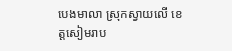បេងមាលា ស្រុកស្វាយលើ ខេត្តសៀមរាប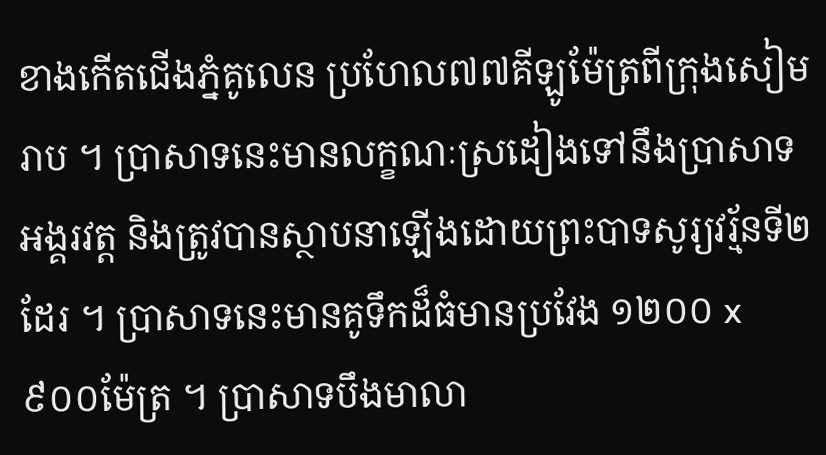ខាងកើតជើងភ្នំគូលេន ប្រហែល៧៧គីឡូម៉ែត្រពីក្រុងសៀមរាប ។ ប្រាសាទនេះមានលក្ខណៈស្រដៀងទៅនឹងប្រាសាទអង្គរវត្ត និងត្រូវបានស្ថាបនាឡើងដោយព្រះបាទសូរ្យវរ្ម័នទី២ដែរ ។ ប្រាសាទនេះមានគូទឹកដ៏ធំមានប្រវែង ១២០០ x ៩០០ម៉ែត្រ ។ ប្រាសាទបឹងមាលា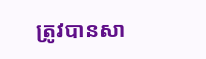ត្រូវបានសា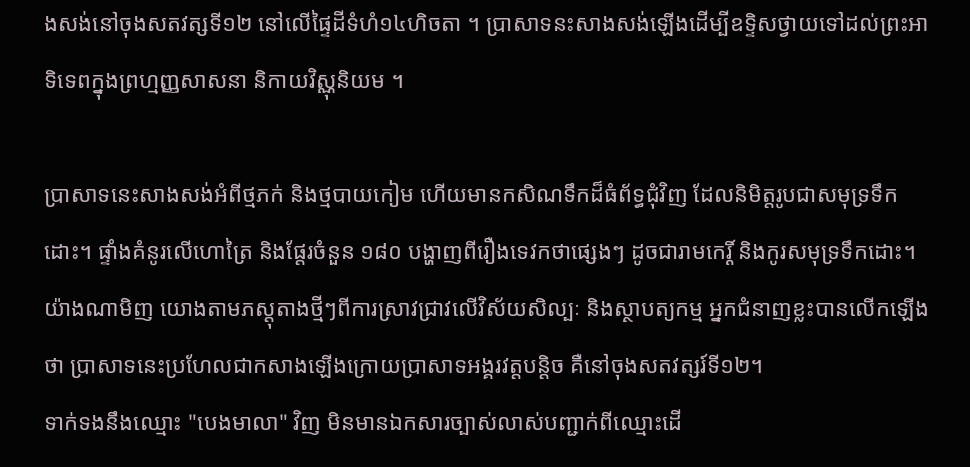ងសង់នៅចុងសតវត្សទី១២ នៅលើផ្ទៃដីទំហំ១៤ហិចតា ។ ប្រាសាទនះសាងសង់ឡើងដើម្បីឧទ្ទិសថ្វាយទៅដល់ព្រះអាទិទេពក្នុងព្រហ្មញ្ញសាសនា និកាយវិស្ណុនិយម ។

ប្រាសាទនេះសាងសង់អំពីថ្មភក់ និងថ្មបាយកៀម ហើយមានកសិណទឹកដ៏ធំព័ទ្ធជុំវិញ ដែលនិមិត្តរូបជាសមុទ្រទឹកដោះ។ ផ្ទាំងគំនូរលើហោត្រៃ និងផ្តែរចំនួន ១៨០ បង្ហាញពីរឿងទេវកថាផ្សេងៗ ដូចជារាមកេរ្តិ៍ និងកូរសមុទ្រទឹកដោះ។ យ៉ាងណាមិញ យោងតាមភស្តុតាងថ្មីៗពីការស្រាវជ្រាវលើវិស័យសិល្បៈ និងស្ថាបត្យកម្ម អ្នកជំនាញខ្លះបានលើកឡើងថា ប្រាសាទនេះប្រហែលជាកសាងឡើងក្រោយប្រាសាទអង្គរវត្តបន្តិច គឺនៅចុងសតវត្សរ៍ទី១២។
ទាក់ទងនឹងឈ្មោះ "បេងមាលា" វិញ មិនមានឯកសារច្បាស់លាស់បញ្ជាក់ពីឈ្មោះដើ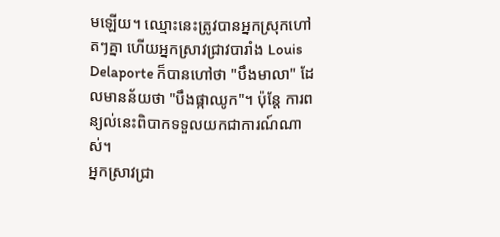មឡើយ។ ឈ្មោះនេះត្រូវបានអ្នកស្រុកហៅតៗគ្នា ហើយអ្នកស្រាវជ្រាវបារាំង Louis Delaporte ក៏បានហៅថា "បឹងមាលា" ដែលមានន័យថា "បឹងផ្កាឈូក"។ ប៉ុន្តែ ការពន្យល់នេះពិបាកទទួលយកជាការណ៍ណាស់។
អ្នកស្រាវជ្រា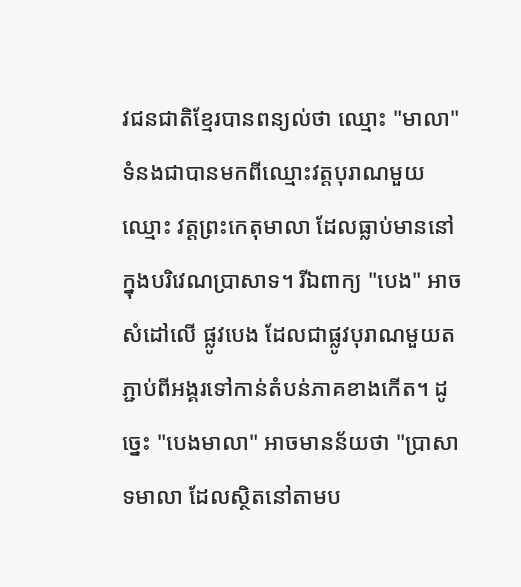វជនជាតិខ្មែរបានពន្យល់ថា ឈ្មោះ "មាលា" ទំនងជាបានមកពីឈ្មោះវត្តបុរាណមួយឈ្មោះ វត្តព្រះកេតុមាលា ដែលធ្លាប់មាននៅក្នុងបរិវេណប្រាសាទ។ រីឯពាក្យ "បេង" អាចសំដៅលើ ផ្លូវបេង ដែលជាផ្លូវបុរាណមួយតភ្ជាប់ពីអង្គរទៅកាន់តំបន់ភាគខាងកើត។ ដូច្នេះ "បេងមាលា" អាចមានន័យថា "ប្រាសាទមាលា ដែលស្ថិតនៅតាមប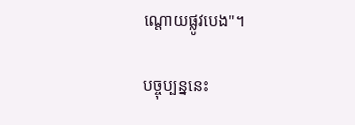ណ្តោយផ្លូវបេង"។

បច្ចុប្បន្ននេះ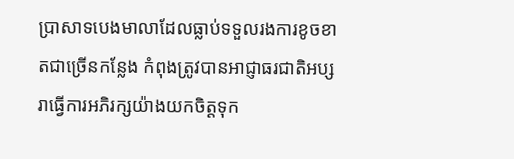ប្រាសាទបេងមាលាដែលធ្លាប់ទទួលរងការខូចខាតជាច្រើនកន្លែង កំពុងត្រូវបានអាជ្ញាធរជាតិអប្សរាធ្វើការអភិរក្សយ៉ាងយកចិត្តទុក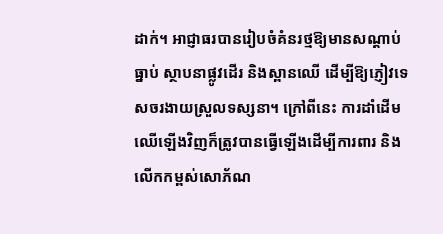ដាក់។ អាជ្ញាធរបានរៀបចំគំនរថ្មឱ្យមានសណ្ដាប់ធ្នាប់ ស្ថាបនាផ្លូវដើរ និងស្ពានឈើ ដើម្បីឱ្យភ្ញៀវទេសចរងាយស្រួលទស្សនា។ ក្រៅពីនេះ ការដាំដើមឈើឡើងវិញក៏ត្រូវបានធ្វើឡើងដើម្បីការពារ និងលើកកម្ពស់សោភ័ណ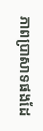ភាពប្រាសាទផងដែ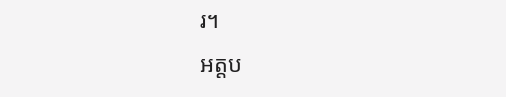រ។
អត្តប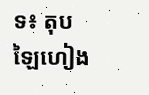ទ៖ តុប ឡៃហៀង